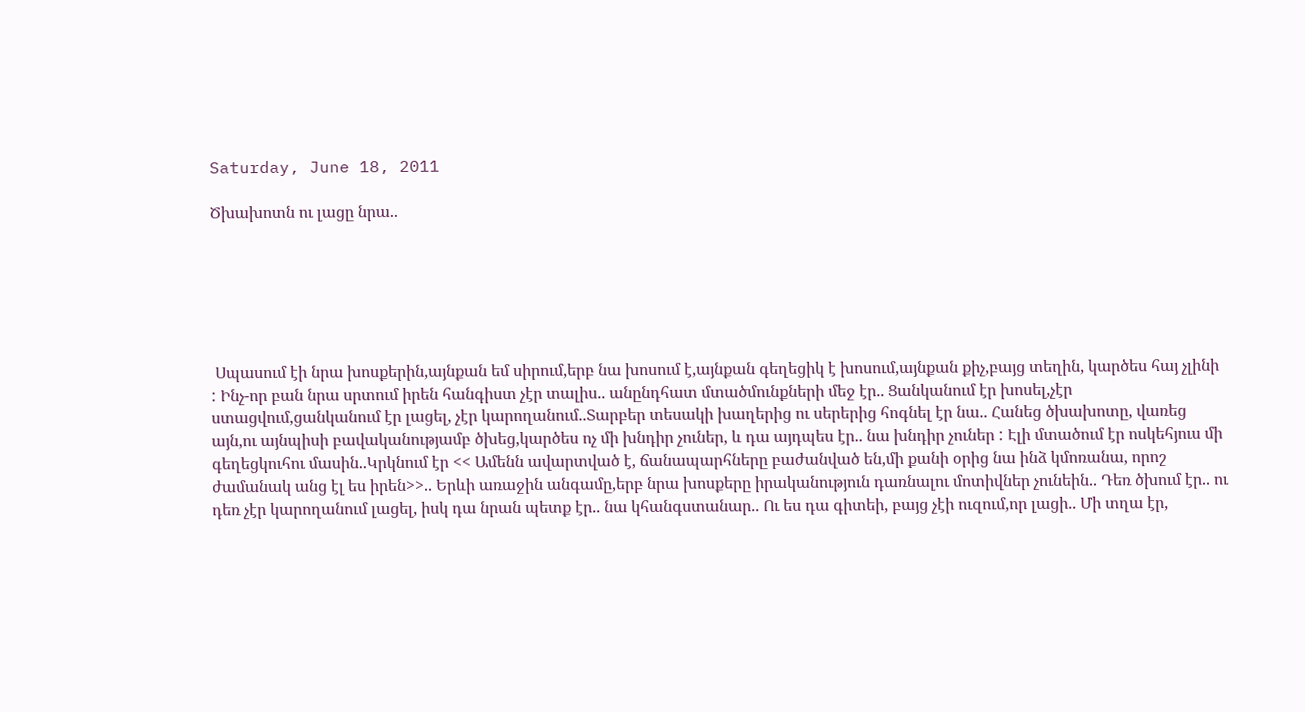Saturday, June 18, 2011

Ծխախոտն ու լացը նրա..






 Սպասում էի նրա խոսքերին,այնքան եմ սիրում,երբ նա խոսում է,այնքան գեղեցիկ է խոսում,այնքան քիչ,բայց տեղին, կարծես հայ չլինի : Ինչ-որ բան նրա սրտում իրեն հանգիստ չէր տալիս.. անընդհատ մտածմունքների մեջ էր.. Ցանկանում էր խոսել,չէր ստացվում,ցանկանում էր լացել, չէր կարողանում..Տարբեր տեսակի խաղերից ու սերերից հոգնել էր նա.. Հանեց ծխախոտը, վառեց այն,ու այնպիսի բավականությամբ ծխեց,կարծես ոչ մի խնդիր չուներ, և դա այդպես էր.. նա խնդիր չուներ : Էլի մտածում էր ոսկեհյուս մի գեղեցկուհու մասին..Կրկնում էր << Ամենն ավարտված է, ճանապարհները բաժանված են,մի քանի օրից նա ինձ կմոռանա, որոշ ժամանակ անց էլ ես իրեն>>.. Երևի առաջին անգամը,երբ նրա խոսքերը իրականություն դառնալու մոտիվներ չունեին.. Դեռ ծխում էր.. ու դեռ չէր կարողանում լացել, իսկ դա նրան պետք էր.. նա կհանգստանար.. Ու ես դա գիտեի, բայց չէի ուզում,որ լացի.. Մի տղա էր,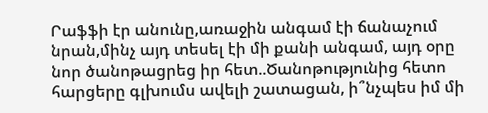Րաֆֆի էր անունը,առաջին անգամ էի ճանաչում նրան,մինչ այդ տեսել էի մի քանի անգամ, այդ օրը նոր ծանոթացրեց իր հետ..Ծանոթությունից հետո հարցերը գլխումս ավելի շատացան, ի՞նչպես իմ մի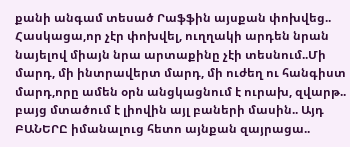քանի անգամ տեսած Րաֆֆին այսքան փոխվեց.. Հասկացա,որ չէր փոխվել, ուղղակի արդեն նրան նայելով միայն նրա արտաքինը չէի տեսնում..Մի մարդ, մի ինտրավերտ մարդ, մի ուժեղ ու հանգիստ մարդ,որը ամեն օրն անցկացնում է ուրախ, զվարթ.. բայց մտածում է լիովին այլ բաների մասին.. Այդ ԲԱՆԵՐԸ իմանալուց հետո այնքան զայրացա..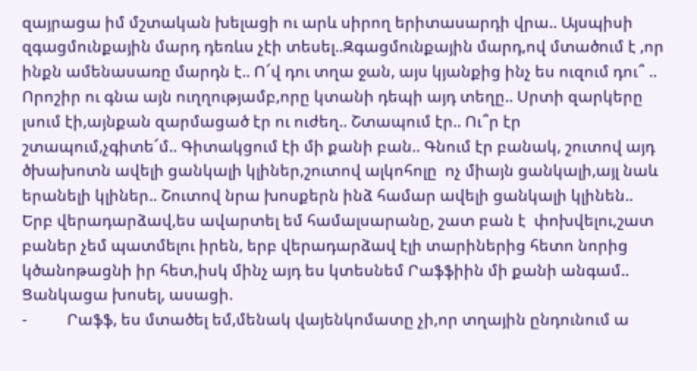զայրացա իմ մշտական խելացի ու արև սիրող երիտասարդի վրա.. Այսպիսի զգացմունքային մարդ դեռևս չէի տեսել..Զգացմունքային մարդ,ով մտածում է ,որ ինքն ամենասառը մարդն է.. Ո՜վ դու տղա ջան, այս կյանքից ինչ ես ուզում դու՞ .. Որոշիր ու գնա այն ուղղությամբ,որը կտանի դեպի այդ տեղը.. Սրտի զարկերը լսում էի,այնքան զարմացած էր ու ուժեղ.. Շտապում էր.. Ու՞ր էր շտապում,չգիտե՜մ.. Գիտակցում էի մի քանի բան.. Գնում էր բանակ, շուտով այդ ծխախոտն ավելի ցանկալի կլիներ,շուտով ալկոհոլը  ոչ միայն ցանկալի,այլ նաև երանելի կլիներ.. Շուտով նրա խոսքերն ինձ համար ավելի ցանկալի կլինեն.. Երբ վերադարձավ,ես ավարտել եմ համալսարանը, շատ բան է  փոխվելու,շատ բաներ չեմ պատմելու իրեն, երբ վերադարձավ էլի տարիներից հետո նորից կծանոթացնի իր հետ,իսկ մինչ այդ ես կտեսնեմ Րաֆֆիին մի քանի անգամ..
Ցանկացա խոսել, ասացի.
-          Րաֆֆ, ես մտածել եմ,մենակ վայենկոմատը չի,որ տղային ընդունում ա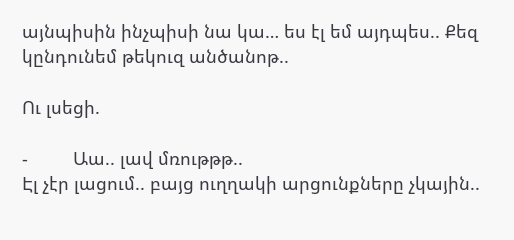այնպիսին ինչպիսի նա կա… ես էլ եմ այդպես.. Քեզ կընդունեմ թեկուզ անծանոթ..

Ու լսեցի.

-         Աա.. լավ մռութթթ..
Էլ չէր լացում.. բայց ուղղակի արցունքները չկային..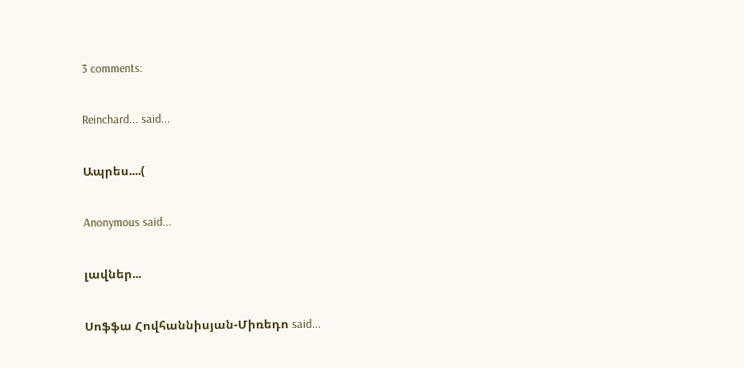3 comments:

Reinchard... said...

Ապրես....(

Anonymous said...

լավներ...

Սոֆֆա Հովհաննիսյան-Միռեդո said...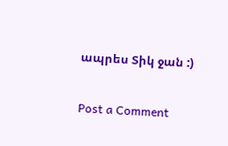ապրես Տիկ ջան :)

Post a Comment